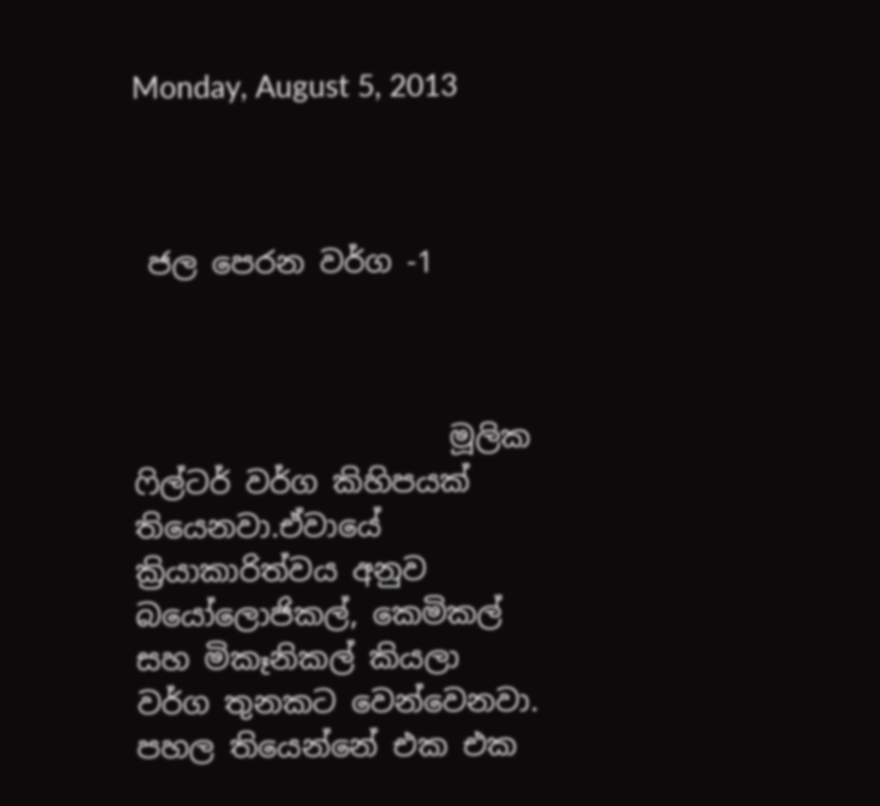Monday, August 5, 2013



 ජල පෙරන වර්ග -1



                     මූලික ෆිල්ටර් වර්ග කිහිපයක් තියෙනවා.ඒවායේ ක්‍රියාකාරිත්වය අනුව බයෝලොජිකල්, කෙමිකල් සහ මිකෑනිකල් කියලා වර්ග තුනකට වෙන්වෙනවා.
පහල තියෙන්නේ එක එක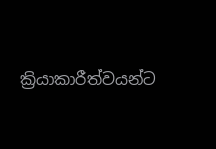ක්‍රියාකාරීත්වයන්ට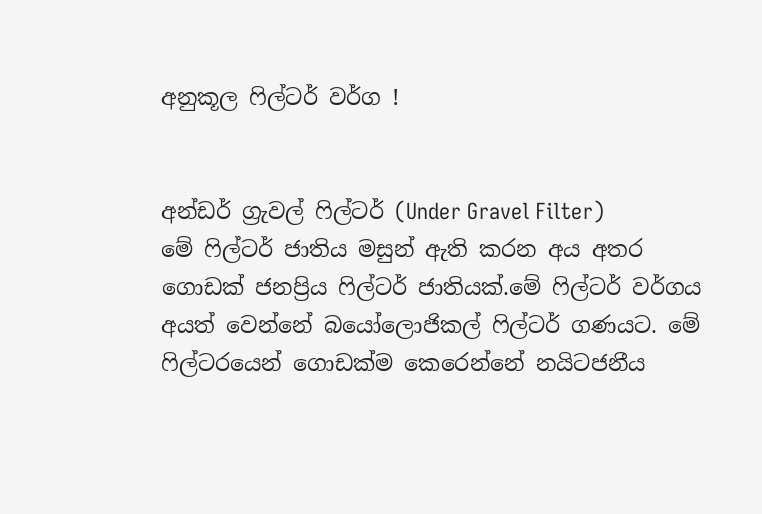අනුකූල ෆිල්ටර් වර්ග !


අන්ඩර් ග්‍රැවල් ෆිල්ටර් (Under Gravel Filter)
මේ ෆිල්ටර් ජාතිය මසුන් ඇති කරන අය අතර ගොඩක් ජනප්‍රිය ෆිල්ටර් ජාතියක්.මේ ෆිල්ටර් වර්ගය අයත් වෙන්නේ බයෝලොජිකල් ෆිල්ටර් ගණයට. මේ ෆිල්ටරයෙන් ගොඩක්ම කෙරෙන්නේ නයිටජනීය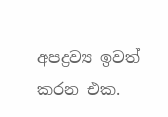අපද්‍රව්‍ය ඉවත් කරන එක.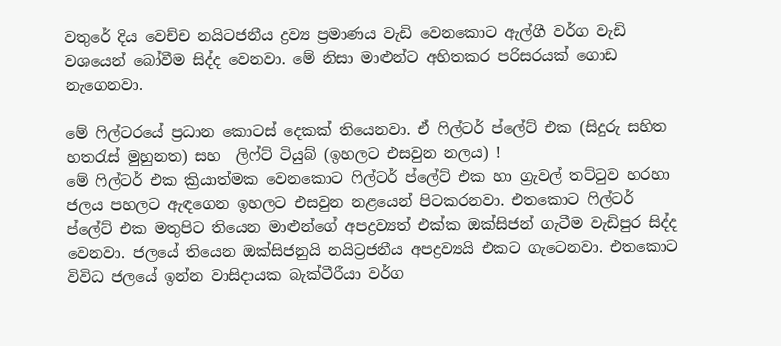වතුරේ දිය වෙච්ච නයිටජනීය ද්‍රව්‍ය ප්‍රමාණය වැඩි වෙනකොට ඇල්ගී වර්ග වැඩි වශයෙන් බෝවීම සිද්ද වෙනවා. මේ නිසා මාළුන්ට අහිතකර පරිසරයක් ගොඩ නැගෙනවා.

මේ ෆිල්ටරයේ ප්‍රධාන කොටස් දෙකක් තියෙනවා. ඒ ෆිල්ටර් ප්ලේට් එක (සිදුරු සහිත හතරැස් මුහුනත) සහ  ලිෆ්ට් ටියුබ් (ඉහලට එසවුන නලය) !
මේ ෆිල්ටර් එක ක්‍රියාත්මක වෙනකොට ෆිල්ටර් ප්ලේට් එක හා ග්‍රැවල් තට්ටුව හරහා ජලය පහලට ඇඳගෙන ඉහලට එසවුන නළයෙන් පිටකරනවා. එතකොට ෆිල්ටර් ප්ලේට් එක මතුපිට තියෙන මාළුන්ගේ අපද්‍රව්‍යත් එක්ක ඔක්සිජන් ගැටීම වැඩිපුර සිද්ද වෙනවා. ජලයේ තියෙන ඔක්සිජනුයි නයිට්‍රජනීය අපද්‍රව්‍යයි එකට ගැටෙනවා. එතකොට විවිධ ජලයේ ඉන්න වාසිදායක බැක්ටීරීයා වර්ග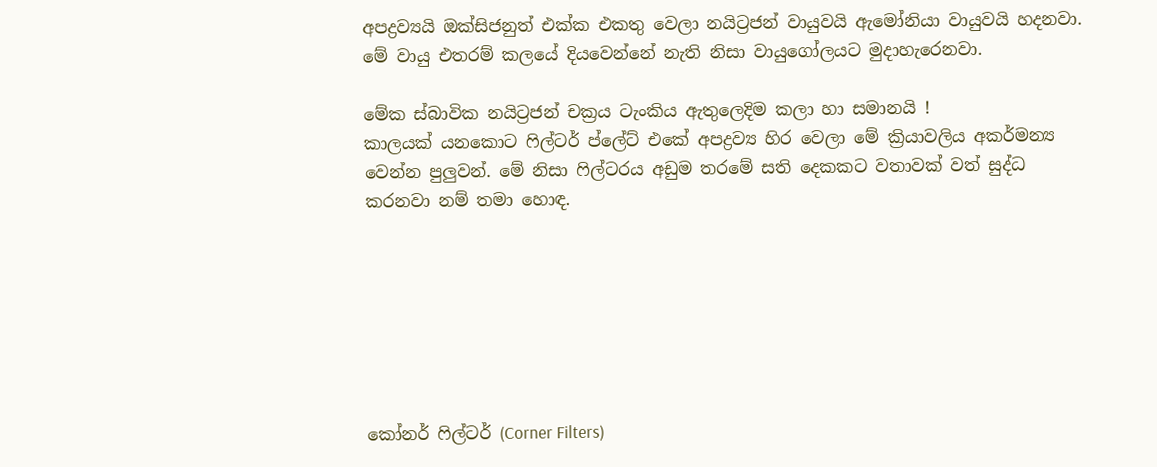අපද්‍රව්‍යයි ඔක්සිජනුත් එක්ක එකතු වෙලා නයිට්‍රජන් වායුවයි ඇමෝනියා වායුවයි හදනවා. මේ වායු එතරම් කලයේ දියවෙන්නේ නැති නිසා වායුගෝලයට මුදාහැරෙනවා.

මේක ස්බාවික නයිට්‍රජන් චක්‍රය ටැංකිය ඇතුලෙදිම කලා හා සමානයි !
කාලයක් යනකොට ෆිල්ටර් ප්ලේට් එකේ අපද්‍රව්‍ය හිර වෙලා මේ ක්‍රියාවලිය අකර්මන්‍ය වෙන්න පුලුවන්. මේ නිසා ෆිල්ටරය අඩුම තරමේ සති දෙකකට වතාවක් වත් සුද්ධ කරනවා නම් තමා හොඳ.







කෝනර් ෆිල්ටර් (Corner Filters)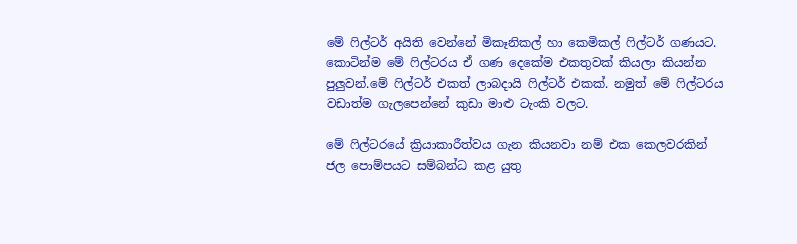මේ ෆිල්ටර් අයිති වෙන්නේ මිකෑනිකල් හා කෙමිකල් ෆිල්ටර් ගණයට. කොටින්ම මේ ෆිල්ටරය ඒ ගණ දෙකේම එකතුවක් කියලා කියන්න පුලුවන්.මේ ෆිල්ටර් එකත් ලාබදායි ෆිල්ටර් එකක්. නමුත් මේ ෆිල්ටරය වඩාත්ම ගැලපෙන්නේ කුඩා මාළු ටැංකි වලට.

මේ ෆිල්ටරයේ ක්‍රියාකාරීත්වය ගැන කියනවා නම් එක කෙලවරකින් ජල පොම්පයට සම්බන්ධ කළ යුතු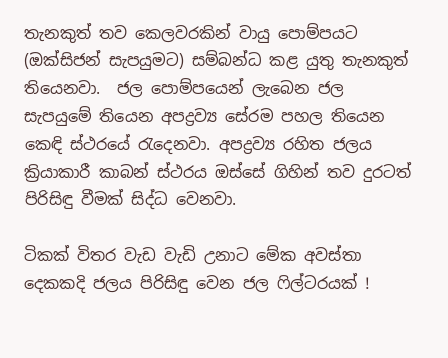තැනකුත් තව කෙලවරකින් වායු පොම්පයට (ඔක්සිජන් සැපයුමට) සම්බන්ධ කළ යුතු තැනකුත් තියෙනවා.  ජල පොම්පයෙන් ලැබෙන ජල සැපයුමේ තියෙන අපද්‍රව්‍ය සේරම පහල තියෙන කෙඳි ස්ථරයේ රැදෙනවා. අපද්‍රව්‍ය රහිත ජලය ක්‍රියාකාරී කාබන් ස්ථරය ඔස්සේ ගිහින් තව දුරටත් පිරිසිඳු වීමක් සිද්ධ වෙනවා.

ටිකක් විතර වැඩ වැඩි උනාට මේක අවස්තා දෙකකදි ජලය පිරිසිඳු වෙන ජල ෆිල්ටරයක් !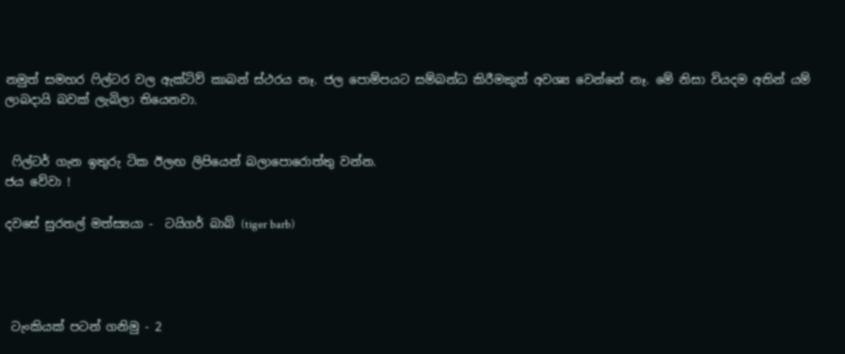නමුත් සමහර ෆිල්ටර වල ඇක්ටිව් කාබන් ස්ථරය නෑ. ජල පොම්පයට සම්බන්ධ කිරීමකුත් අවශ්‍ය වෙන්නේ නෑ. මේ නිසා වියදම අතින් යම් ලාබදායි බවක් ලැබිලා තියෙනවා.


 ෆිල්ටර් ගැන ඉතුරු ටික ඊලඟ ලිපියෙන් බලාපොරොත්තු වන්න.
ජය වේවා !

දවසේ සුරතල් මත්ස්‍යයා -  ටයිගර් බාබ් (tiger barb)




 ටැංකියක් පටන් ගනිමු - 2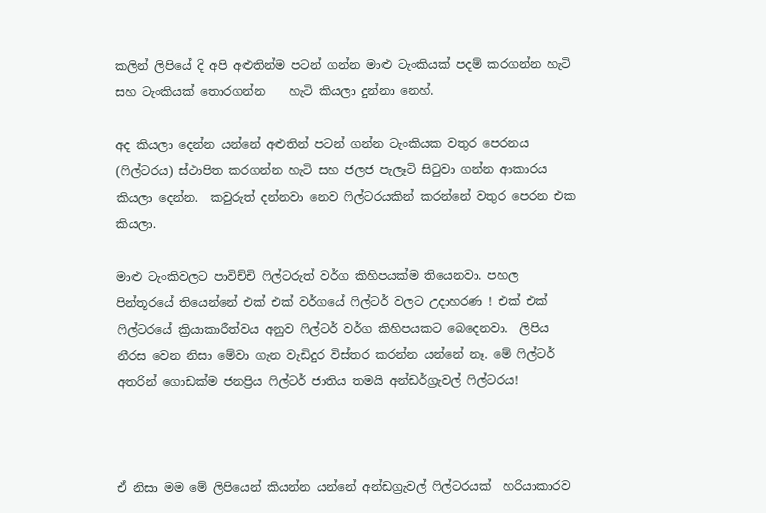කලින් ලිපියේ දි අපි අළුතින්ම පටන් ගන්න මාළු ටැංකියක් පදම් කරගන්න හැටි සහ ටැංකියක් තොරගන්න    හැටි කියලා දුන්නා නෙහ්.

අද කියලා දෙන්න යන්නේ අළුතින් පටන් ගන්න ටැංකියක වතුර පෙරනය (ෆිල්ටරය) ස්ථාපිත කරගන්න හැටි සහ ජලජ පැලෑටි සිටුවා ගන්න ආකාරය කියලා දෙන්න.  කවුරුත් දන්නවා නෙව ෆිල්ටරයකින් කරන්නේ වතුර පෙරන එක කියලා.

මාළු ටැංකිවලට පාවිච්චි ෆිල්ටරුත් වර්ග කිහිපයක්ම තියෙනවා. පහල පින්තූරයේ තියෙන්නේ එක් එක් වර්ගයේ ෆිල්ටර් වලට උදාහරණ ! එක් එක් ෆිල්ටරයේ ක්‍රියාකාරීත්වය අනුව ෆිල්ටර් වර්ග කිහිපයකට බෙදෙනවා.  ලිපිය නීරස වෙන නිසා මේවා ගැන වැඩිදුර විස්තර කරන්න යන්නේ නෑ. මේ ෆිල්ටර් අතරින් ගොඩක්ම ජනප්‍රිය ෆිල්ටර් ජාතිය තමයි අන්ඩර්ග්‍රැවල් ෆිල්ටරය!



ඒ නිසා මම මේ ලිපියෙන් කියන්න යන්නේ අන්ඩග්‍රැවල් ෆිල්ටරයක්  හරියාකාරව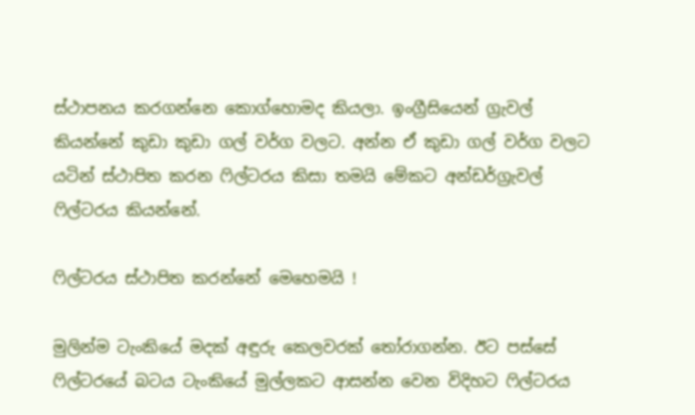ස්ථාපනය කරගන්නෙ කොග්හොමද කියලා. ඉංග්‍රීසියෙන් ග්‍රැවල් කියන්නේ කුඩා කුඩා ගල් වර්ග වලට. අන්න ඒ කුඩා ගල් වර්ග වලට යටින් ස්ථාපිත කරන ෆිල්ටරය කිසා තමයි මේකට අන්ඩර්ග්‍රැවල් ෆිල්ටරය කියන්නේ.

ෆිල්ටරය ස්ථාපිත කරන්නේ මෙහෙමයි !

මුලින්ම ටැංකියේ මදක් අඳුරු කෙලවරක් තෝරාගන්න. ඊට පස්සේ ෆිල්ටරයේ බටය ටැංකියේ මුල්ලකට ආසන්න වෙන විදිහට ෆිල්ටරය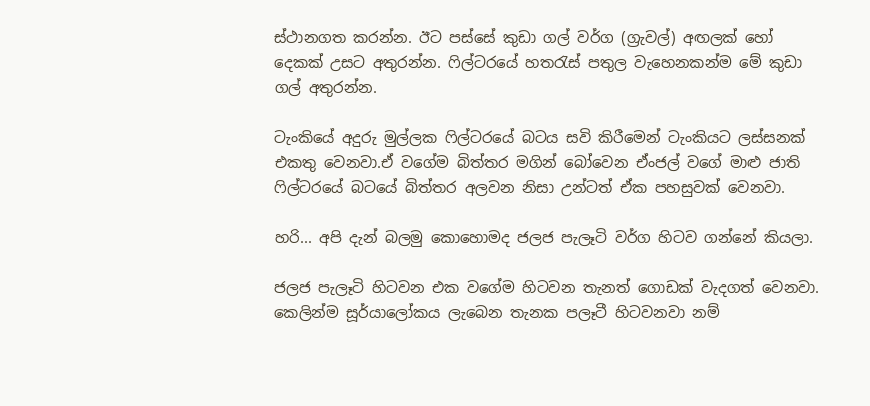ස්ථානගත කරන්න. ඊට පස්සේ කුඩා ගල් වර්ග (ග්‍රැවල්) අඟලක් හෝ දෙකක් උසට අතුරන්න. ෆිල්ටරයේ හතරැස් පතුල වැහෙනකන්ම මේ කුඩා ගල් අතුරන්න.

ටැංකියේ අදුරු මුල්ලක ෆිල්ටරයේ බටය සවි කිරීමෙන් ටැංකියට ලස්සනක් එකතු වෙනවා.ඒ වගේම බිත්තර මගින් බෝවෙන ඒංජල් වගේ මාළු ජාති ෆිල්ටරයේ බටයේ බිත්තර අලවන නිසා උන්ටත් ඒක පහසුවක් වෙනවා.

හරි... අපි දැන් බලමු කොහොමද ජලජ පැලෑටි වර්ග හිටව ගන්නේ කියලා.

ජලජ පැලෑටි හිටවන එක වගේම හිටවන තැනත් ගොඩක් වැදගත් වෙනවා. කෙලින්ම සූර්යාලෝකය ලැබෙන තැනක පලෑටී හිටවනවා නම්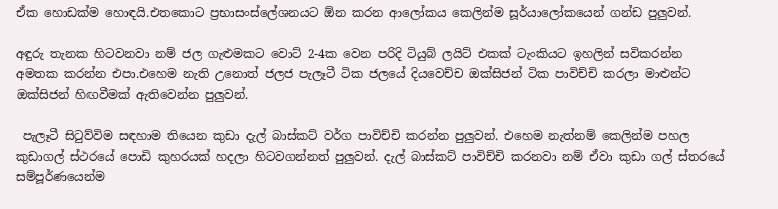ඒක හොඩක්ම හොඳයි.එතකොට ප්‍රභාසංස්ලේශනයට ඕන කරන ආලෝකය කෙලින්ම සූර්යාලෝකයෙන් ගන්ඩ පුලුවන්.

අඳුරු තැනක හිටවනවා නම් ජල ගැළුමකට වොට් 2-4ක වෙන පරිදි ටියුබ් ලයිට් එකක් ටැංකියට ඉහලින් සවිකරන්න අමතක කරන්න එපා.එහෙම නැති උනොත් ජලජ පැලෑටී ටික ජලයේ දියවෙච්ච ඔක්සිජන් ටික පාවිච්චි කරලා මාළුන්ට ඔක්සිජන් හිඟවීමක් ඇතිවෙන්න පුලුවන්.

 පැලෑටී සිටුව්විම සඳහාම තියෙන කුඩා දැල් බාස්කට් වර්ග පාවිච්චි කරන්න පුලුවන්. එහෙම නැත්නම් කෙලින්ම පහල කුඩාගල් ස්ථරයේ පොඩි කුහරයක් හදලා හිටවගන්නත් පුලුවන්. දැල් බාස්කට් පාවිච්චි කරනවා නම් ඒවා කුඩා ගල් ස්තරයේ සම්පූර්ණයෙන්ම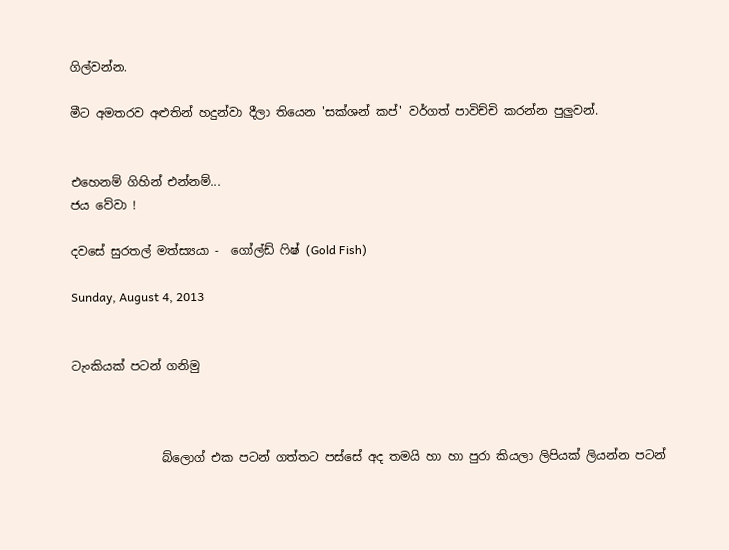ගිල්වන්න.

මීට අමතරව අළුතින් හදුන්වා දීලා තියෙන 'සක්ශන් කප්' වර්ගත් පාවිච්චි කරන්න පුලුවන්.


එහෙනම් ගිහින් එන්නම්...
ජය වේවා !

දවසේ සුරතල් මත්ස්‍යයා -  ගෝල්ඩ් ෆිෂ් (Gold Fish)

Sunday, August 4, 2013


ටැංකියක් පටන් ගනිමු



               බ්ලොග් එක පටන් ගත්තට පස්සේ අද තමයි හා හා පුරා කියලා ලිපියක් ලියන්න පටන්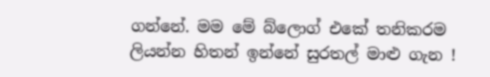ගන්නේ. මම මේ බ්ලොග් එකේ තනිකරම ලියන්න හිතන් ඉන්නේ සුරතල් මාළු ගැන !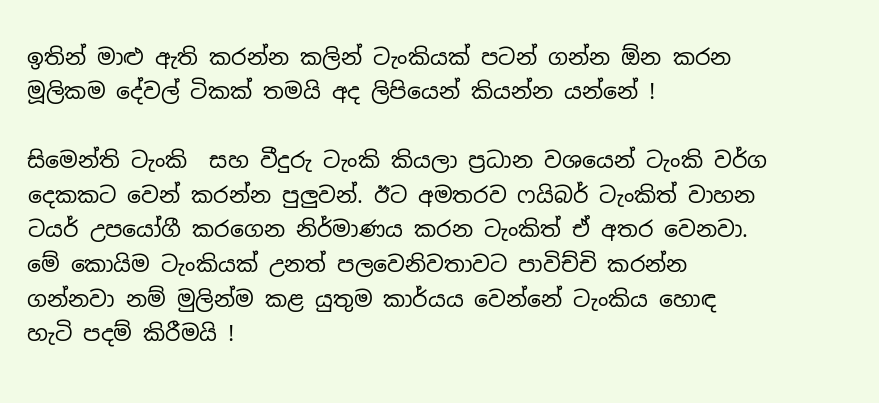ඉතින් මාළු ඇති කරන්න කලින් ටැංකියක් පටන් ගන්න ඕන කරන මූලිකම දේවල් ටිකක් තමයි අද ලිපියෙන් කියන්න යන්නේ !

සිමෙන්ති ටැංකි  සහ වීදුරු ටැංකි කියලා ප්‍රධාන වශයෙන් ටැංකි වර්ග දෙකකට වෙන් කරන්න පුලුවන්. ඊට අමතරව ෆයිබර් ටැංකිත් වාහන ටයර් උපයෝගී කරගෙන නිර්මාණය කරන ටැංකිත් ඒ අතර වෙනවා. මේ කොයිම ටැංකියක් උනත් පලවෙනිවතාවට පාවිච්චි කරන්න ගන්නවා නම් මුලින්ම කළ යුතුම කාර්යය වෙන්නේ ටැංකිය හොඳ හැටි පදම් කිරීමයි !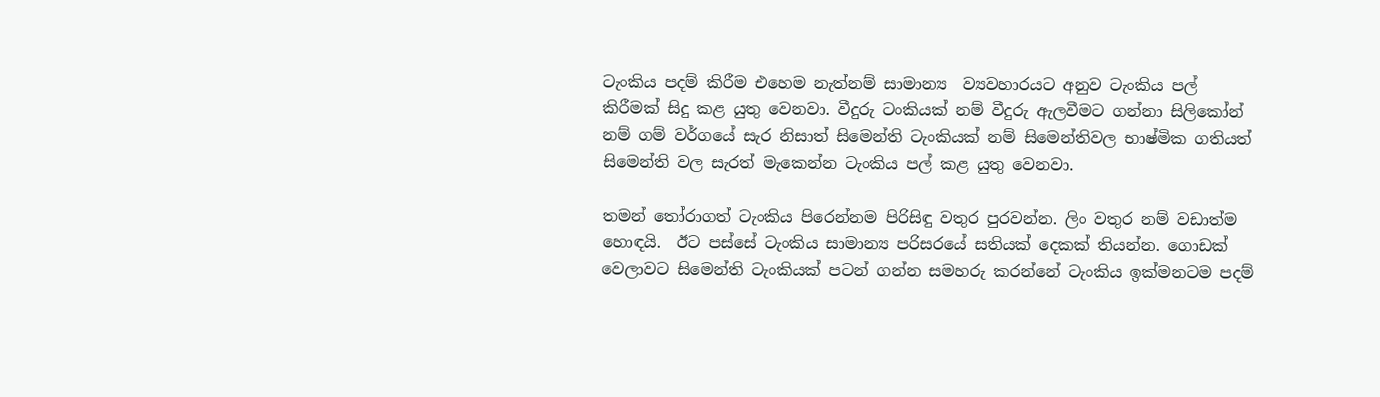ටැංකිය පදම් කිරීම එහෙම නැත්නම් සාමාන්‍ය  ව්‍යවහාරයට අනුව ටැංකිය පල් කිරීමක් සිදු කළ යුතු වෙනවා. වීදුරු ටංකියක් නම් වීදුරු ඇලවීමට ගන්නා සිලිකෝන් නම් ගම් වර්ගයේ සැර නිසාත් සිමෙන්ති ටැංකියක් නම් සිමෙන්තිවල භාෂ්මික ගතියත් සිමෙන්ති වල සැරත් මැකෙන්න ටැංකිය පල් කළ යුතු වෙනවා.

තමන් තෝරාගත් ටැංකිය පිරෙන්නම පිරිසිඳු වතුර පුරවන්න. ලිං වතුර නම් වඩාත්ම හොඳයි.  ඊට පස්සේ ටැංකිය සාමාන්‍ය පරිසරයේ සතියක් දෙකක් තියන්න. ගොඩක් වෙලාවට සිමෙන්ති ටැංකියක් පටන් ගන්න සමහරු කරන්නේ ටැංකිය ඉක්මනටම පදම්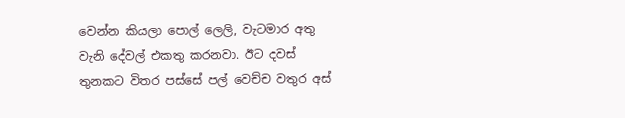වෙන්න කියලා පොල් ලෙලි, වැටමාර අතු වැනි දේවල් එකතු කරනවා. ඊට දවස් තුනකට විතර පස්සේ පල් වෙච්ච වතුර අස්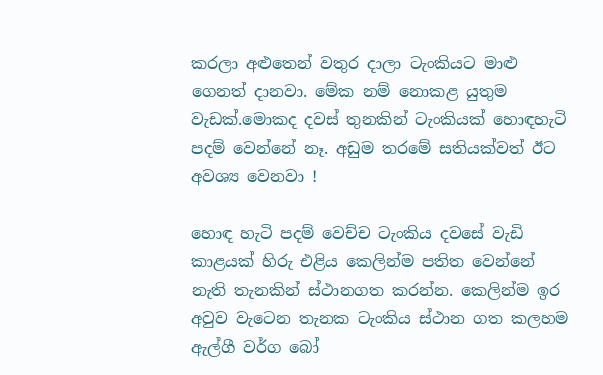කරලා අළුතෙන් වතුර දාලා ටැංකියට මාළු ගෙනත් දානවා. මේක නම් නොකළ යුතුම වැඩක්.මොකද දවස් තුනකින් ටැංකියක් හොඳහැටි පදම් වෙන්නේ නෑ. අඩුම තරමේ සතියක්වත් ඊට අවශ්‍ය වෙනවා !

හොඳ හැටි පදම් වෙච්ච ටැංකිය දවසේ වැඩි කාළයක් හිරු එළිය කෙලින්ම පතිත වෙන්නේ නැති තැනකින් ස්ථානගත කරන්න. කෙලින්ම ඉර අවුව වැටෙන තැනක ටැංකිය ස්ථාන ගත කලහම ඇල්ගී වර්ග බෝ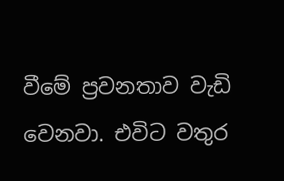වීමේ ප්‍රවනතාව වැඩි වෙනවා. එවිට වතුර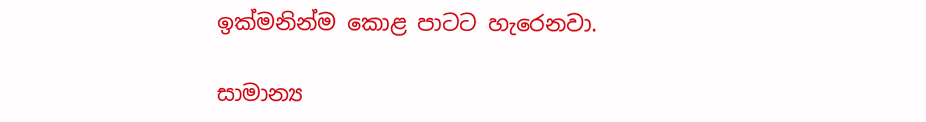ඉක්මනින්ම කොළ පාටට හැරෙනවා.

සාමාන්‍ය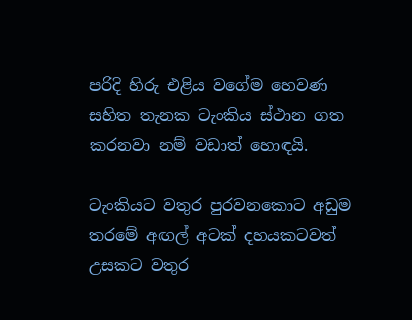පරිදි හිරු එළිය වගේම හෙවණ සහිත තැනක ටැංකිය ස්ථාන ගත කරනවා නම් වඩාත් හොඳයි.

ටැංකියට වතුර පුරවනකොට අඩුම තරමේ අඟල් අටක් දහයකටවත් උසකට වතුර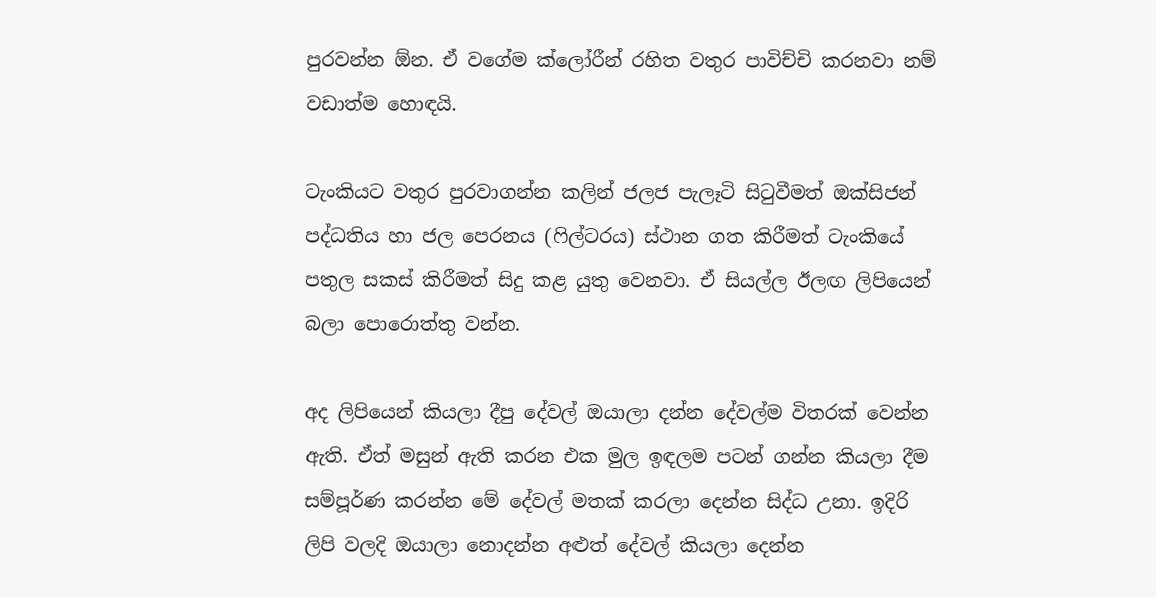පුරවන්න ඕන. ඒ වගේම ක්ලෝරීන් රහිත වතුර පාවිච්චි කරනවා නම් වඩාත්ම හොඳයි.

ටැංකියට වතුර පුරවාගන්න කලින් ජලජ පැලෑටි සිටුවීමත් ඔක්සිජන් පද්ධතිය හා ජල පෙරනය (ෆිල්ටරය) ස්ථාන ගත කිරීමත් ටැංකියේ පතුල සකස් කිරීමත් සිදු කළ යුතු වෙනවා. ඒ සියල්ල ඊලඟ ලිපියෙන් බලා පොරොත්තු වන්න.

අද ලිපියෙන් කියලා දීපු දේවල් ඔයාලා දන්න දේවල්ම විතරක් වෙන්න ඇති. ඒත් මසුන් ඇති කරන එක මුල ඉඳලම පටන් ගන්න කියලා දීම සම්පූර්ණ කරන්න මේ දේවල් මතක් කරලා දෙන්න සිද්ධ උනා. ඉදිරි ලිපි වලදි ඔයාලා නොදන්න අළුත් දේවල් කියලා දෙන්න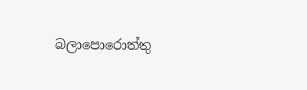බලාපොරොත්තු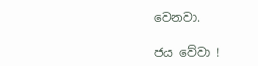වෙනවා.

ජය වේවා !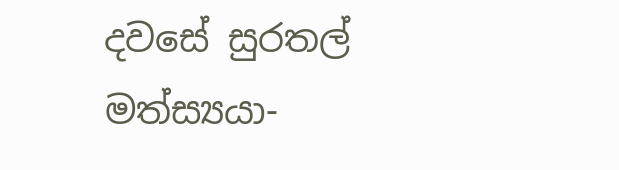දවසේ සුරතල් මත්ස්‍යයා-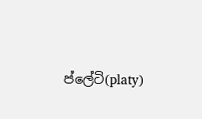ප්ලේටි(platy)